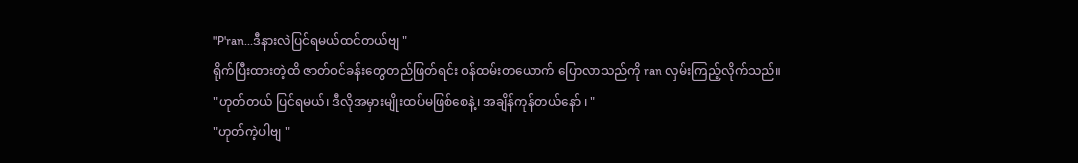"P'ran...ဒီနားလဲပြင်ရမယ်ထင်တယ်ဗျ "
ရိုက်ပြီးထားတဲ့ထိ ဇာတ်၀င်ခန်းတွေတည်ဖြတ်ရင်း ၀န်ထမ်းတယောက် ပြောလာသည်ကို ran လှမ်းကြည့်လိုက်သည်။
"ဟုတ်တယ် ပြင်ရမယ်၊ ဒီလိုအမှားမျိုးထပ်မဖြစ်စေနဲ့၊ အချိန်ကုန်တယ်နော် ၊ "
"ဟုတ်ကဲ့ပါဗျ "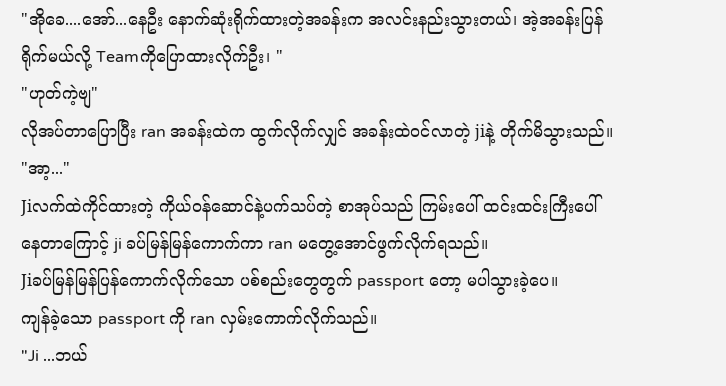"အိုခေ....အော်...နေဦး နောက်ဆုံးရိုက်ထားတဲ့အခန်းက အလင်းနည်းသွားတယ်၊ အဲ့အခန်းပြန်ရိုက်မယ်လို့ Teamကိုပြောထားလိုက်ဦး၊ "
"ဟုတ်ကဲ့ဗျ"
လိုအပ်တာပြောပြီး ran အခန်းထဲက ထွက်လိုက်လျှင် အခန်းထဲ၀င်လာတဲ့ jiနဲ့ တိုက်မိသွားသည်။
"အာ့..."
Jiလက်ထဲကိုင်ထားတဲ့ ကိုယ်၀န်ဆောင်နဲ့ပက်သပ်တဲ့ စာအုပ်သည် ကြမ်းပေါ် ထင်းထင်းကြီးပေါ်နေတာကြောင့် ji ခပ်မြန်မြန်ကောက်ကာ ran မတွေ့အောင်ဖွက်လိုက်ရသည်။
Jiခပ်မြန်မြန်ပြန်ကောက်လိုက်သော ပစ်စည်းတွေတွက် passport တော့ မပါသွားခဲ့ပေ။
ကျန်ခဲ့သော passport ကို ran လှမ်းကောက်လိုက်သည်။
"Ji ...ဘယ်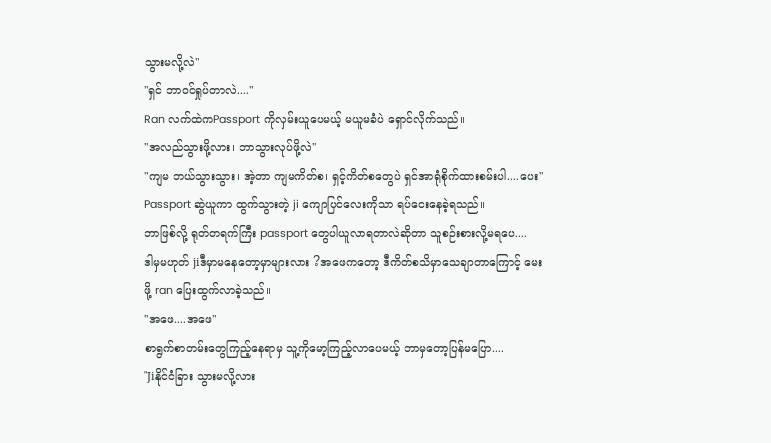သွားမလို့လဲ"
"ရှင် ဘာ၀င်ရှုပ်တာလဲ...."
Ran လက်ထဲကPassport ကိုလှမ်းယူပေမယ့် မယူမခံပဲ ရှောင်လိုက်သည်။
"အလည်သွားဖို့လား၊ ဘာသွားလုပ်ဖို့လဲ"
"ကျမ ဘယ်သွားသွား၊ အဲ့တာ ကျမကိတ်စ၊ ရှင့်ကိတ်စတွေပဲ ရှင်အာရုံစိုက်ထားစမ်းပါ....ပေး"
Passport ဆွဲယူကာ ထွက်သွားတဲ့ ji ကျောပြင်လေးကိုသာ ရပ်ငေးနေခဲ့ရသည်။
ဘာဖြစ်လို့ ရုတ်တရက်ကြီး passport တွေပါယူလာရတာလဲဆိုတာ သူစဉ်းစားလို့မရပေ....
ဒါမှမဟုတ် jiဒီမှာမနေတော့မှာများလား ?အဖေကတော့ ဒီကိတ်စသိမှာသေချာတာကြောင့် မေးဖို့ ran ပြေးထွက်လာခဲ့သည်။
"အဖေ....အဖေ"
စာရွက်စာတမ်းတွေကြည့်နေရာမှ သူ့ကိုမော့ကြည့်လာပေမယ့် ဘာမှတော့ပြန်မပြော....
"Jiနိုင်ငံခြား သွားမလို့လား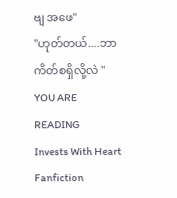ဗျ အဖေ"
"ဟုတ်တယ်....ဘာကိတ်စရှိလို့လဲ "
YOU ARE READING
Invests With Heart
Fanfiction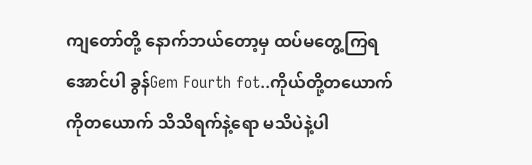ကျတော်တို့ နောက်ဘယ်တော့မှ ထပ်မတွေ့ကြရအောင်ပါ ခွန်Gem Fourth fot..ကိုယ်တို့တယောက်ကိုတယောက် သိသိရက်နဲ့ရော မသိပဲနဲ့ပါ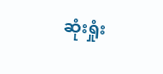ဆုံးရှုံး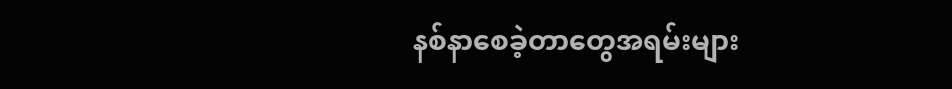နစ်နာစေခဲ့တာတွေအရမ်းများ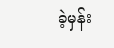ခဲ့မှန်း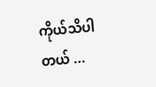ကိုယ်သိပါတယ် ...